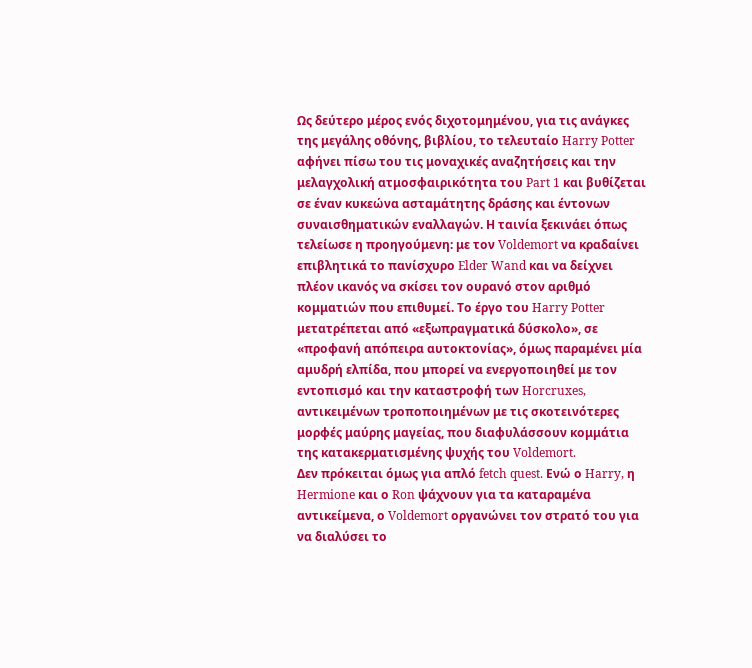Ως δεύτερο μέρος ενός διχοτομημένου, για τις ανάγκες της μεγάλης οθόνης, βιβλίου, το τελευταίο Harry Potter αφήνει πίσω του τις μοναχικές αναζητήσεις και την μελαγχολική ατμοσφαιρικότητα του Part 1 και βυθίζεται σε έναν κυκεώνα ασταμάτητης δράσης και έντονων συναισθηματικών εναλλαγών. Η ταινία ξεκινάει όπως τελείωσε η προηγούμενη: με τον Voldemort να κραδαίνει επιβλητικά το πανίσχυρο Elder Wand και να δείχνει πλέον ικανός να σκίσει τον ουρανό στον αριθμό κομματιών που επιθυμεί. Το έργο του Harry Potter μετατρέπεται από «εξωπραγματικά δύσκολο», σε «προφανή απόπειρα αυτοκτονίας», όμως παραμένει μία αμυδρή ελπίδα, που μπορεί να ενεργοποιηθεί με τον εντοπισμό και την καταστροφή των Horcruxes, αντικειμένων τροποποιημένων με τις σκοτεινότερες μορφές μαύρης μαγείας, που διαφυλάσσουν κομμάτια της κατακερματισμένης ψυχής του Voldemort.
Δεν πρόκειται όμως για απλό fetch quest. Ενώ ο Harry, η Hermione και ο Ron ψάχνουν για τα καταραμένα αντικείμενα, ο Voldemort οργανώνει τον στρατό του για να διαλύσει το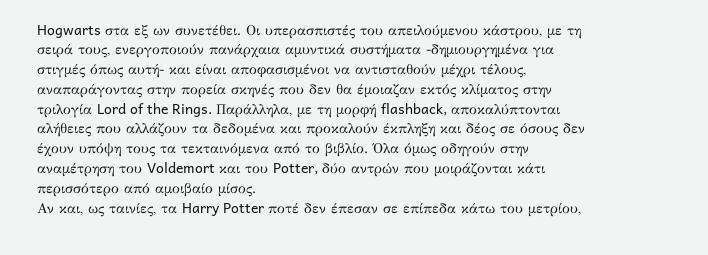Hogwarts στα εξ ων συνετέθει. Οι υπερασπιστές του απειλούμενου κάστρου, με τη σειρά τους, ενεργοποιούν πανάρχαια αμυντικά συστήματα -δημιουργημένα για στιγμές όπως αυτή- και είναι αποφασισμένοι να αντισταθούν μέχρι τέλους, αναπαράγοντας στην πορεία σκηνές που δεν θα έμοιαζαν εκτός κλίματος στην τριλογία Lord of the Rings. Παράλληλα, με τη μορφή flashback, αποκαλύπτονται αλήθειες που αλλάζουν τα δεδομένα και προκαλούν έκπληξη και δέος σε όσους δεν έχουν υπόψη τους τα τεκταινόμενα από το βιβλίο. Όλα όμως οδηγούν στην αναμέτρηση του Voldemort και του Potter, δύο αντρών που μοιράζονται κάτι περισσότερο από αμοιβαίο μίσος.
Αν και, ως ταινίες, τα Harry Potter ποτέ δεν έπεσαν σε επίπεδα κάτω του μετρίου,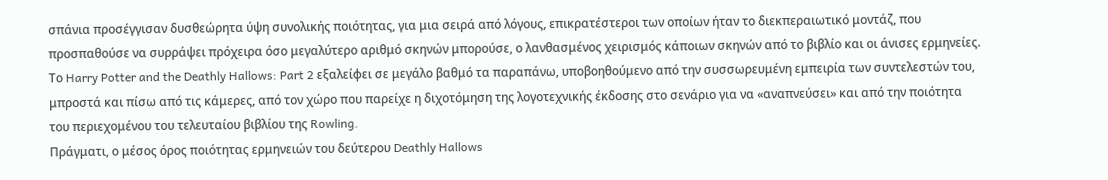σπάνια προσέγγισαν δυσθεώρητα ύψη συνολικής ποιότητας, για μια σειρά από λόγους, επικρατέστεροι των οποίων ήταν το διεκπεραιωτικό μοντάζ, που προσπαθούσε να συρράψει πρόχειρα όσο μεγαλύτερο αριθμό σκηνών μπορούσε, ο λανθασμένος χειρισμός κάποιων σκηνών από το βιβλίο και οι άνισες ερμηνείες. Το Harry Potter and the Deathly Hallows: Part 2 εξαλείφει σε μεγάλο βαθμό τα παραπάνω, υποβοηθούμενο από την συσσωρευμένη εμπειρία των συντελεστών του, μπροστά και πίσω από τις κάμερες, από τον χώρο που παρείχε η διχοτόμηση της λογοτεχνικής έκδοσης στο σενάριο για να «αναπνεύσει» και από την ποιότητα του περιεχομένου του τελευταίου βιβλίου της Rowling.
Πράγματι, ο μέσος όρος ποιότητας ερμηνειών του δεύτερου Deathly Hallows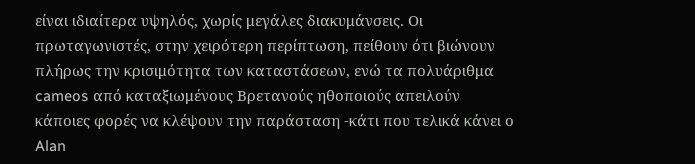είναι ιδιαίτερα υψηλός, χωρίς μεγάλες διακυμάνσεις. Οι πρωταγωνιστές, στην χειρότερη περίπτωση, πείθουν ότι βιώνουν πλήρως την κρισιμότητα των καταστάσεων, ενώ τα πολυάριθμα cameos από καταξιωμένους Βρετανούς ηθοποιούς απειλούν κάποιες φορές να κλέψουν την παράσταση -κάτι που τελικά κάνει ο Alan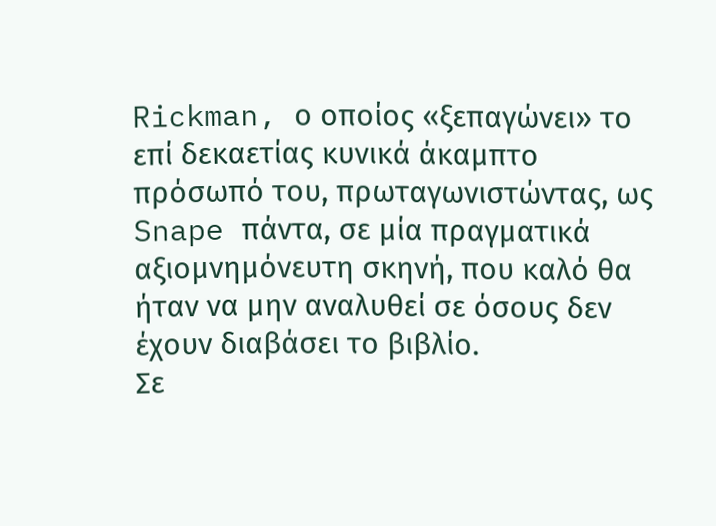Rickman, ο οποίος «ξεπαγώνει» το επί δεκαετίας κυνικά άκαμπτο πρόσωπό του, πρωταγωνιστώντας, ως Snape πάντα, σε μία πραγματικά αξιομνημόνευτη σκηνή, που καλό θα ήταν να μην αναλυθεί σε όσους δεν έχουν διαβάσει το βιβλίο.
Σε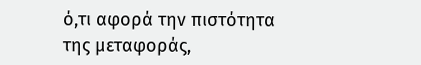ό,τι αφορά την πιστότητα της μεταφοράς,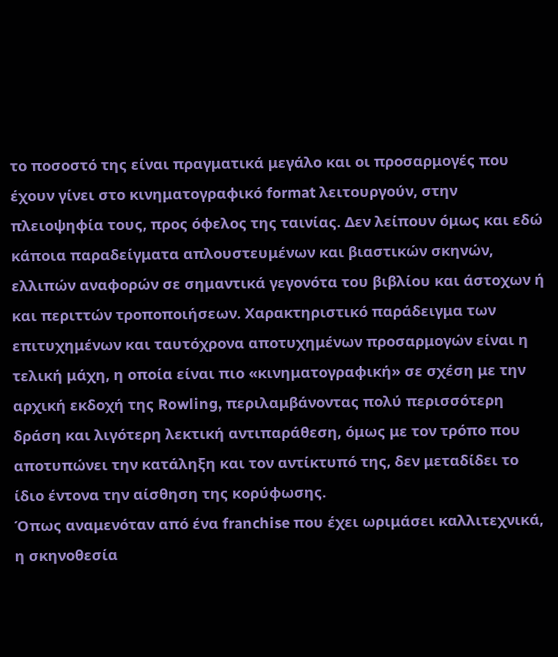το ποσοστό της είναι πραγματικά μεγάλο και οι προσαρμογές που έχουν γίνει στο κινηματογραφικό format λειτουργούν, στην πλειοψηφία τους, προς όφελος της ταινίας. Δεν λείπουν όμως και εδώ κάποια παραδείγματα απλουστευμένων και βιαστικών σκηνών, ελλιπών αναφορών σε σημαντικά γεγονότα του βιβλίου και άστοχων ή και περιττών τροποποιήσεων. Χαρακτηριστικό παράδειγμα των επιτυχημένων και ταυτόχρονα αποτυχημένων προσαρμογών είναι η τελική μάχη, η οποία είναι πιο «κινηματογραφική» σε σχέση με την αρχική εκδοχή της Rowling, περιλαμβάνοντας πολύ περισσότερη δράση και λιγότερη λεκτική αντιπαράθεση, όμως με τον τρόπο που αποτυπώνει την κατάληξη και τον αντίκτυπό της, δεν μεταδίδει το ίδιο έντονα την αίσθηση της κορύφωσης.
Όπως αναμενόταν από ένα franchise που έχει ωριμάσει καλλιτεχνικά, η σκηνοθεσία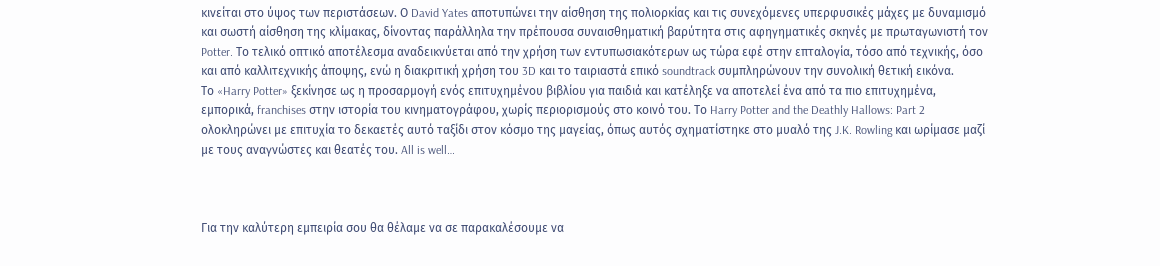κινείται στο ύψος των περιστάσεων. Ο David Yates αποτυπώνει την αίσθηση της πολιορκίας και τις συνεχόμενες υπερφυσικές μάχες με δυναμισμό και σωστή αίσθηση της κλίμακας, δίνοντας παράλληλα την πρέπουσα συναισθηματική βαρύτητα στις αφηγηματικές σκηνές με πρωταγωνιστή τον Potter. Το τελικό οπτικό αποτέλεσμα αναδεικνύεται από την χρήση των εντυπωσιακότερων ως τώρα εφέ στην επταλογία, τόσο από τεχνικής, όσο και από καλλιτεχνικής άποψης, ενώ η διακριτική χρήση του 3D και το ταιριαστά επικό soundtrack συμπληρώνουν την συνολική θετική εικόνα.
Το «Harry Potter» ξεκίνησε ως η προσαρμογή ενός επιτυχημένου βιβλίου για παιδιά και κατέληξε να αποτελεί ένα από τα πιο επιτυχημένα, εμπορικά, franchises στην ιστορία του κινηματογράφου, χωρίς περιορισμούς στο κοινό του. Το Harry Potter and the Deathly Hallows: Part 2 ολοκληρώνει με επιτυχία το δεκαετές αυτό ταξίδι στον κόσμο της μαγείας, όπως αυτός σχηματίστηκε στο μυαλό της J.K. Rowling και ωρίμασε μαζί με τους αναγνώστες και θεατές του. All is well…



Για την καλύτερη εμπειρία σου θα θέλαμε να σε παρακαλέσουμε να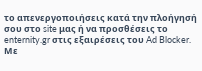το απενεργοποιήσεις κατά την πλοήγησή σου στο site μας ή να προσθέσεις το enternity.gr στις εξαιρέσεις του Ad Blocker.
Με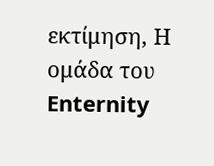εκτίμηση, Η ομάδα του Enternity